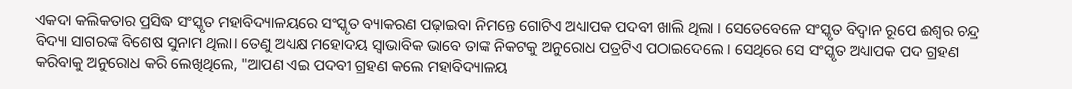ଏକଦା କଲିକତାର ପ୍ରସିଦ୍ଧ ସଂସ୍କୃତ ମହାବିଦ୍ୟାଳୟରେ ସଂସ୍କୃତ ବ୍ୟାକରଣ ପଢ଼ାଇବା ନିମନ୍ତେ ଗୋଟିଏ ଅଧ୍ୟାପକ ପଦବୀ ଖାଲି ଥିଲା । ସେତେବେଳେ ସଂସ୍କୃତ ବିଦ୍ୱାନ ରୂପେ ଈଶ୍ୱର ଚନ୍ଦ୍ର ବିଦ୍ୟା ସାଗରଙ୍କ ବିଶେଷ ସୁନାମ ଥିଲା। ତେଣୁ ଅଧ୍ୟକ୍ଷ ମହୋଦୟ ସ୍ୱାଭାବିକ ଭାବେ ତାଙ୍କ ନିକଟକୁ ଅନୁରୋଧ ପତ୍ରଟିଏ ପଠାଇଦେଲେ । ସେଥିରେ ସେ ସଂସ୍କୃତ ଅଧ୍ୟାପକ ପଦ ଗ୍ରହଣ କରିବାକୁ ଅନୁରୋଧ କରି ଲେଖିଥିଲେ, "ଆପଣ ଏଇ ପଦବୀ ଗ୍ରହଣ କଲେ ମହାବିଦ୍ୟାଳୟ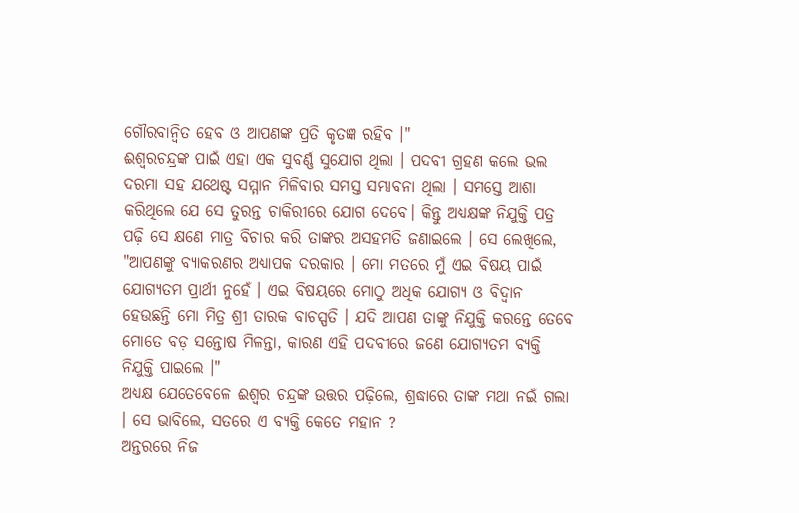ଗୌରବାନ୍ୱିତ ହେବ ଓ ଆପଣଙ୍କ ପ୍ରତି କୃତଜ୍ଞ ରହିବ ।"
ଈଶ୍ୱରଚନ୍ଦ୍ରଙ୍କ ପାଇଁ ଏହା ଏକ ସୁବର୍ଣ୍ଣ ସୁଯୋଗ ଥିଲା । ପଦବୀ ଗ୍ରହଣ କଲେ ଭଲ ଦରମା ସହ ଯଥେଷ୍ଟ ସମ୍ମାନ ମିଳିବାର ସମସ୍ତ ସମ୍ଭାବନା ଥିଲା । ସମସ୍ତେ ଆଶା କରିଥିଲେ ଯେ ସେ ତୁରନ୍ତ ଚାକିରୀରେ ଯୋଗ ଦେବେ। କିନ୍ତୁ ଅଧ୍ୟକ୍ଷଙ୍କ ନିଯୁକ୍ତି ପତ୍ର ପଢ଼ି ସେ କ୍ଷଣେ ମାତ୍ର ବିଚାର କରି ତାଙ୍କର ଅସହମତି ଜଣାଇଲେ । ସେ ଲେଖିଲେ, "ଆପଣଙ୍କୁ ବ୍ୟାକରଣର ଅଧ୍ୟାପକ ଦରକାର । ମୋ ମତରେ ମୁଁ ଏଇ ବିଷୟ ପାଇଁ ଯୋଗ୍ୟତମ ପ୍ରାର୍ଥୀ ନୁହେଁ । ଏଇ ବିଷୟରେ ମୋଠୁ ଅଧିକ ଯୋଗ୍ୟ ଓ ବିଦ୍ୱାନ ହେଉଛନ୍ତି ମୋ ମିତ୍ର ଶ୍ରୀ ତାରକ ବାଚସ୍ପତି । ଯଦି ଆପଣ ତାଙ୍କୁ ନିଯୁକ୍ତି କରନ୍ତେ ତେବେ ମୋତେ ବଡ଼ ସନ୍ତୋଷ ମିଳନ୍ତା, କାରଣ ଏହି ପଦବୀରେ ଜଣେ ଯୋଗ୍ୟତମ ବ୍ୟକ୍ତି ନିଯୁକ୍ତି ପାଇଲେ ।"
ଅଧ୍ୟକ୍ଷ ଯେତେବେଳେ ଈଶ୍ୱର ଚନ୍ଦ୍ରଙ୍କ ଉତ୍ତର ପଢ଼ିଲେ, ଶ୍ରଦ୍ଧାରେ ତାଙ୍କ ମଥା ନଇଁ ଗଲା । ସେ ଭାବିଲେ, ସତରେ ଏ ବ୍ୟକ୍ତି କେତେ ମହାନ ?
ଅନ୍ତରରେ ନିଜ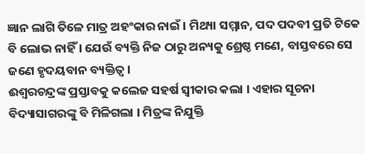ଜ୍ଞାନ ଲାଗି ତିଳେ ମାତ୍ର ଅହଂକାର ନାଇଁ । ମିଥ୍ୟା ସମ୍ମାନ, ପଦ ପଦବୀ ପ୍ରତି ଟିକେ ବି ଲୋଭ ନାହିଁ । ଯେଉଁ ବ୍ୟକ୍ତି ନିଜ ଠାରୁ ଅନ୍ୟକୁ ଶ୍ରେଷ୍ଠ ମଣେ, ବାସ୍ତବରେ ସେ ଜଣେ ହୃଦୟବାନ ବ୍ୟକ୍ତିତ୍ୱ ।
ଈଶ୍ୱରଚନ୍ଦ୍ରଙ୍କ ପ୍ରସ୍ତାବକୁ କଲେଜ ସହର୍ଷ ସ୍ୱୀକାର କଲା । ଏହାର ସୂଚନା ବିଦ୍ୟାସାଗରଙ୍କୁ ବି ମିଳିଗଲା । ମିତ୍ରଙ୍କ ନିଯୁକ୍ତି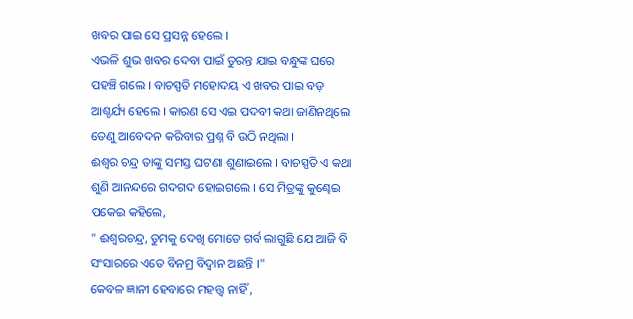ଖବର ପାଇ ସେ ପ୍ରସନ୍ନ ହେଲେ ।
ଏଭଳି ଶୁଭ ଖବର ଦେବା ପାଇଁ ତୁରନ୍ତ ଯାଇ ବନ୍ଧୁଙ୍କ ଘରେ ପହଞ୍ଚି ଗଲେ । ବାଚସ୍ପତି ମହୋଦୟ ଏ ଖବର ପାଇ ବଡ଼ ଆଶ୍ଚର୍ଯ୍ୟ ହେଲେ । କାରଣ ସେ ଏଇ ପଦବୀ କଥା ଜାଣିନଥିଲେ ତେଣୁ ଆବେଦନ କରିବାର ପ୍ରଶ୍ନ ବି ଉଠି ନଥିଲା ।
ଈଶ୍ୱର ଚନ୍ଦ୍ର ତାଙ୍କୁ ସମସ୍ତ ଘଟଣା ଶୁଣାଇଲେ । ବାଚସ୍ପତି ଏ କଥା ଶୁଣି ଆନନ୍ଦରେ ଗଦଗଦ ହୋଇଗଲେ । ସେ ମିତ୍ରଙ୍କୁ କୁଣ୍ଢେଇ ପକେଇ କହିଲେ,
" ଈଶ୍ୱରଚନ୍ଦ୍ର, ତୁମକୁ ଦେଖି ମୋତେ ଗର୍ବ ଲାଗୁଛି ଯେ ଆଜି ବି ସଂସାରରେ ଏତେ ବିନମ୍ର ବିଦ୍ୱାନ ଅଛନ୍ତି ।"
କେବଳ ଜ୍ଞାନୀ ହେବାରେ ମହତ୍ତ୍ୱ ନାହିଁ ,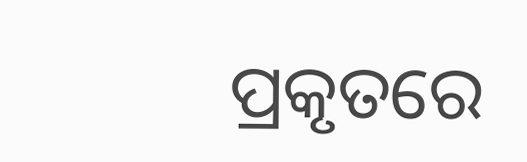ପ୍ରକୃତରେ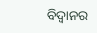ବିଦ୍ୱାନର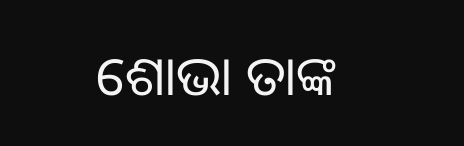ଶୋଭା ତାଙ୍କ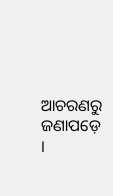ଆଚରଣରୁ ଜଣାପଡ଼େ ।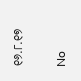୧୬.୮.୧୭

No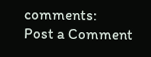comments:
Post a Comment